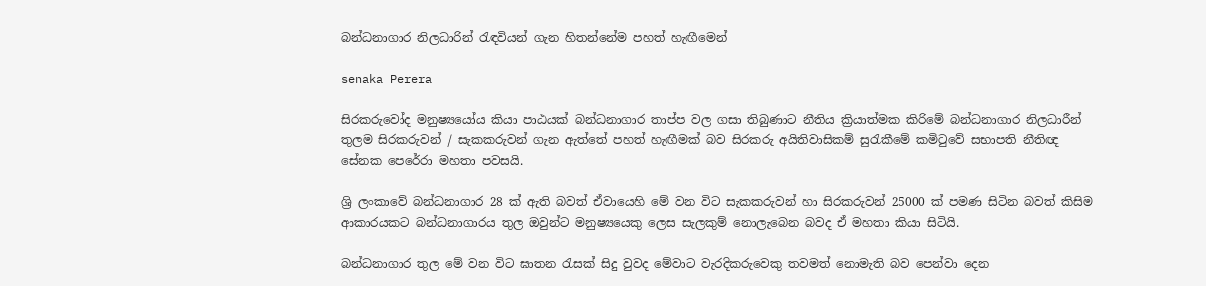බන්ධනාගාර නිලධාරින් රැඳවියන් ගැන හිතන්නේම පහත් හැඟීමෙන්

senaka Perera

සිරකරුවෝද මනුෂ්‍යයෝය කියා පාඨයක් බන්ධනාගාර තාප්ප වල ගසා තිබුණාට නීතිය ක්‍රියාත්මක කිරිමේ බන්ධනාගාර නිලධාරීන් තුලම සිරකරුවන් / සැකකරුවන් ගැන ඇත්තේ පහත් හැඟීමක් බව සිරකරු අයිතිවාසිකම් සුරැකීමේ කමිටුවේ සභාපති නීතිඥ සේනක පෙරේරා මහතා පවසයි.

ශ්‍රි ලංකාවේ බන්ධනාගාර 28 ක් ඇති බවත් ඒවායෙහි මේ වන විට සැකකරුවන් හා සිරකරුවන් 25000 ක් පමණ සිටින බවත් කිසිම ආකාරයකට බන්ධනාගාරය තුල ඔවුන්ට මනුෂ්‍යයෙකු ලෙස සැලකුම් නොලැබෙන බවද ඒ මහතා කියා සිටියි.

බන්ධනාගාර තුල මේ වන විට ඝාතන රැසක් සිදු වුවද මේවාට වැරදිකරුවෙකු තවමත් නොමැති බව පෙන්වා දෙන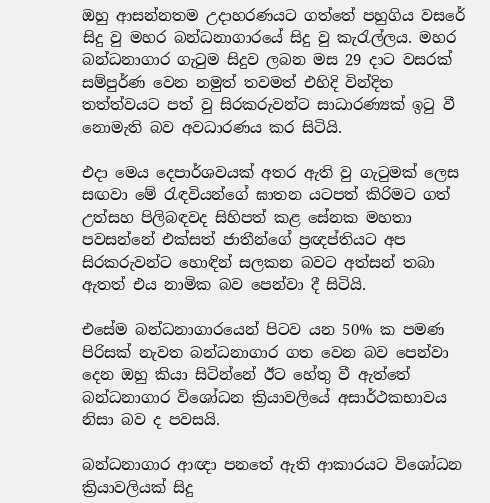ඔහු ආසන්නතම උදාහරණයට ගත්තේ පහුගිය වසරේ සිදු වු මහර බන්ධනාගාරයේ සිදු වු කැරැල්ලය. මහර බන්ධනාගාර ගැටුම සිදුව ලබන මස 29 දාට වසරක් සම්පුර්ණ වෙන නමුත් තවමත් එහිදි වින්දිත තත්ත්වයට පත් වු සිරකරුවන්ට සාධාරණ්‍යක් ඉටු වී නොමැති බව අවධාරණය කර සිටියි.

එදා මෙය දෙපාර්ශවයක් අතර ඇති වු ගැටුමක් ලෙස සඟවා මේ රැඳවියන්ගේ ඝාතන යටපත් කිරිමට ගත් උත්සහ පිලිබඳවද සිහිපත් කළ සේනක මහතා පවසන්නේ එක්සත් ජාතීන්ගේ ප්‍රඥප්තියට අප සිරකරුවන්ට හොඳින් සලකන බවට අත්සන් තබා ඇතත් එය නාමික බව පෙන්වා දී සිටියි.

එසේම බන්ධනාගාරයෙන් පිටව යන 50% ක පමණ පිරිසක් නැවත බන්ධනාගාර ගත වෙන බව පෙන්වා දෙන ඔහු කියා සිටින්නේ ඊට හේතු වී ඇත්තේ බන්ධනාගාර විශෝධන ක්‍රියාවලියේ අසාර්ථකභාවය නිසා බව ද පවසයි.

බන්ධනාගාර ආඥා පනතේ ඇති ආකාරයට විශෝධන ක්‍රියාවලියක් සිදු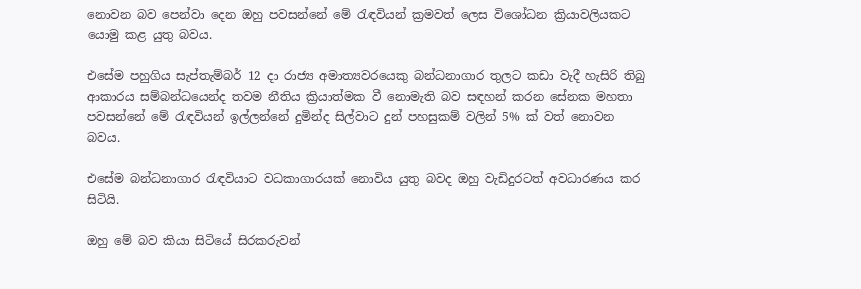නොවන බව පෙන්වා දෙන ඔහු පවසන්නේ මේ රැඳවියන් ක්‍රමවත් ලෙස විශෝධන ක්‍රියාවලියකට යොමු කළ යුතු බවය.

එසේම පහුගිය සැප්තැම්බර් 12 දා රාජ්‍ය අමාත්‍යවරයෙකු බන්ධනාගාර තුලට කඩා වැදී හැසිරි තිබු ආකාරය සම්බන්ධයෙන්ද තවම නීතිය ක්‍රියාත්මක වී නොමැති බව සඳහන් කරන සේනක මහතා පවසන්නේ මේ රැඳවියන් ඉල්ලන්නේ දුමින්ද සිල්වාට දුන් පහසුකම් වලින් 5% ක් වත් නොවන බවය.

එසේම බන්ධනාගාර රැඳවියාට වධකාගාරයක් නොවිය යුතු බවද ඔහු වැඩිදුරටත් අවධාරණය කර සිටියි.

ඔහු මේ බව කියා සිටියේ සිරකරුවන්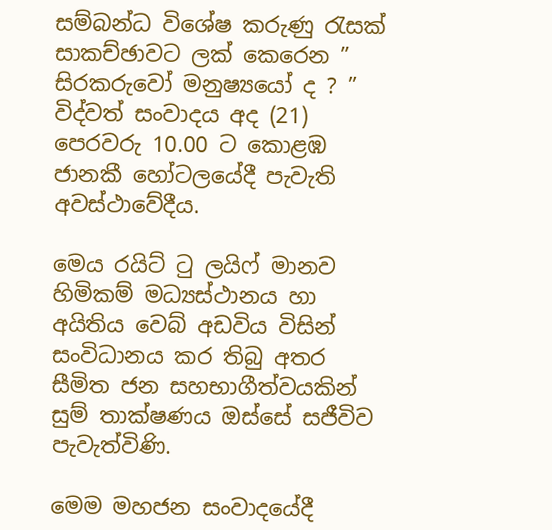සම්බන්ධ විශේෂ කරුණු රැසක් සාකච්ඡාවට ලක් කෙරෙන ” සිරකරුවෝ මනුෂ්‍යයෝ ද ? ” විද්වත් සංවාදය අද (21) පෙරවරු 10.00 ට කොළඹ ජානකී හෝටලයේදී පැවැති අවස්ථාවේදීය.

මෙය රයිට් ටු ලයිෆ් මානව හිමිකම් මධ්‍යස්ථානය හා අයිතිය වෙබ් අඩවිය විසින් සංවිධානය කර තිබු අතර සීමිත ජන සහභාගීත්වයකින් සුම් තාක්ෂණය ඔස්සේ සජීවිව පැවැත්විණි.

මෙම මහජන සංවාදයේදී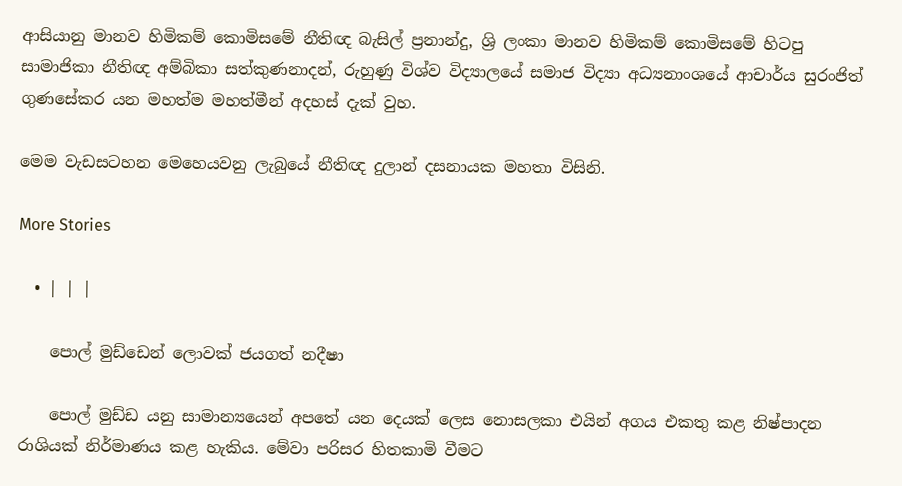ආසියානු මානව හිමිකම් කොමිසමේ නීතිඥ බැසිල් ප්‍රනාන්දු, ශ්‍රි ලංකා මානව හිමිකම් කොමිසමේ හිටපු සාමාජිකා නීතිඥ අම්බිකා සත්කුණනාදන්, රුහුණු විශ්ව විද්‍යාලයේ සමාජ විද්‍යා අධ්‍යනාංශයේ ආචාර්ය සුරංජිත් ගුණසේකර යන මහත්ම මහත්මීන් අදහස් දැක් වුහ.

මෙම වැඩසටහන මෙහෙයවනු ලැබුයේ නීතිඥ දුලාන් දසනායක මහතා විසිනි.

More Stories

  • | | |

    පොල් මුඩ්ඩෙන් ලොවක් ජයගත් නදීෂා

    පොල් මුඩ්ඩ යනු සාමාන්‍යයෙන් අපතේ යන දෙයක් ලෙස නොසලකා එයින් අගය එකතු කළ නිෂ්පාදන රාශියක් නිර්මාණය කළ හැකිය. මේවා පරිසර හිතකාමි වීමට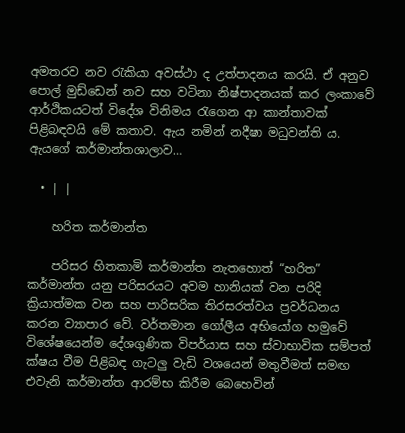අමතරව නව රැකියා අවස්ථා ද උත්පාදනය කරයි. ඒ අනුව පොල් මුඩ්ඩෙන් නව සහ වටිනා නිෂ්පාදනයක් කර ලංකාවේ ආර්ථිකයටත් විදේශ විනිමය රැගෙන ආ කාන්තාවක් පිළිබඳවයි මේ කතාව. ඇය නමින් නදීෂා මධුවන්ති ය. ඇයගේ කර්මාන්තශාලාව…

  • | |

    හරිත කර්මාන්ත

    පරිසර හිතකාමි කර්මාන්ත නැතහොත් “හරිත” කර්මාන්ත යනු පරිසරයට අවම හානියක් වන පරිදි ක්‍රියාත්මක වන සහ පාරිසරික තිරසරත්වය ප්‍රවර්ධනය කරන ව්‍යාපාර වේ. වර්තමාන ගෝලීය අභියෝග හමුවේ විශේෂයෙන්ම දේශගුණික විපර්යාස සහ ස්වාභාවික සම්පත් ක්ෂය වීම පිළිබඳ ගැටලු වැඩි වශයෙන් මතුවීමත් සමඟ එවැනි කර්මාන්ත ආරම්භ කිරීම බෙහෙවින්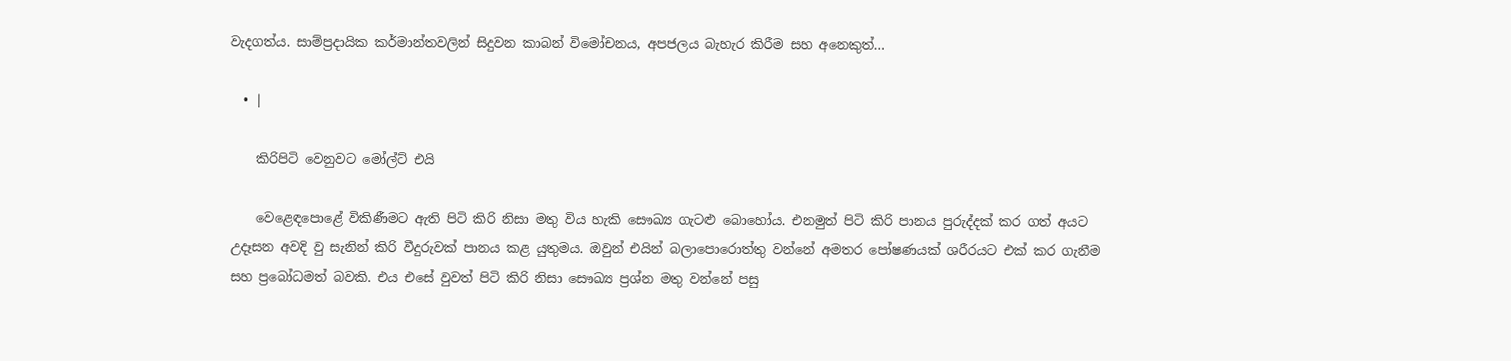වැදගත්ය. සාම්ප්‍රදායික කර්මාන්තවලින් සිදුවන කාබන් විමෝචනය, අපජලය බැහැර කිරීම සහ අනෙකුත්…

  • |

    කිරිපිටි වෙනුවට මෝල්ට් එයි

    වෙළෙඳපොළේ විකිණීමට ඇති පිටි කිරි නිසා මතු විය හැකි සෞඛ්‍ය ගැටළු බොහෝය. එනමුත් පිටි කිරි පානය පුරුද්දක් කර ගත් අයට උදෑසන අවදි වු සැනින් කිරි වීදුරුවක් පානය කළ යුතුමය. ඔවුන් එයින් බලාපොරොත්තු වන්නේ අමතර පෝෂණයක් ශරීරයට එක් කර ගැනීම සහ ප්‍රබෝධමත් බවකි. එය එසේ වුවත් පිටි කිරි නිසා සෞඛ්‍ය ප්‍රශ්න මතු වන්නේ පසු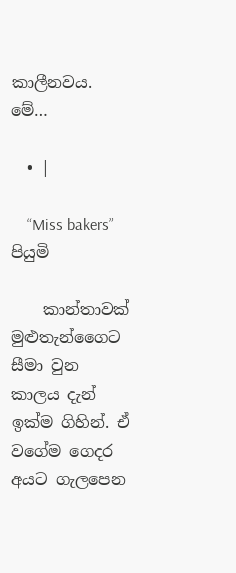කාලීනවය. මේ…

  • |

    “Miss bakers” පියුමි

    කාන්තාවක් මුළුතැන්ගෛට සීමා වුන කාලය දැන් ඉක්ම ගිහින්. ඒ වගේම ගෙදර අයට ගැලපෙන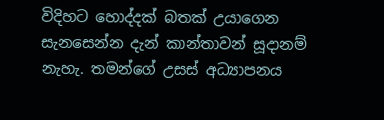විදිහට හොද්දක් බතක් උයාගෙන සැනසෙන්න දැන් කාන්තාවන් සූදානම් නැහැ. තමන්ගේ උසස් අධ්‍යාපනය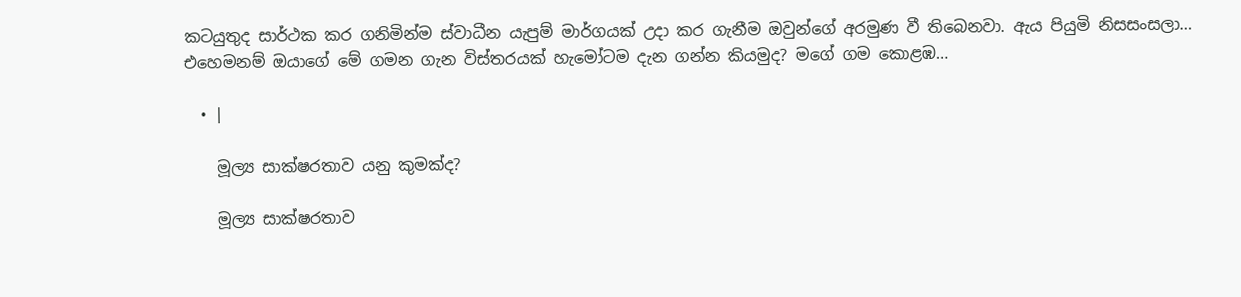කටයුතුද සාර්ථක කර ගනිමින්ම ස්වාධීන යැපුම් මාර්ගයක් උදා කර ගැනීම ඔවුන්ගේ අරමුණ වී තිබෙනවා. ඇය පියුමි නිසසංසලා… එහෙමනම් ඔයාගේ මේ ගමන ගැන විස්තරයක් හැමෝටම දැන ගන්න කියමුද? මගේ ගම කොළඹ…

  • |

    මූල්‍ය සාක්ෂරතාව යනු කුමක්ද?

    මූල්‍ය සාක්ෂරතාව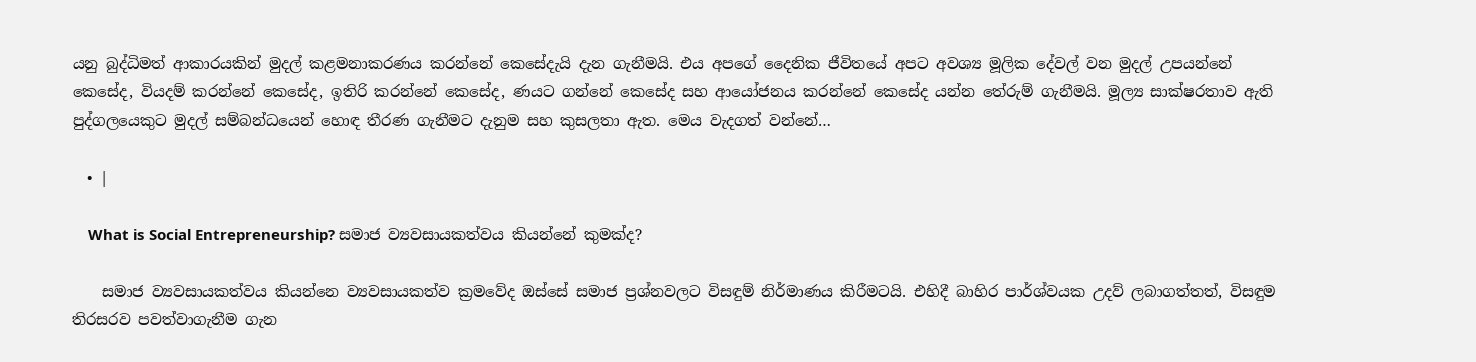යනු බුද්ධිමත් ආකාරයකින් මුදල් කළමනාකරණය කරන්නේ කෙසේදැයි දැන ගැනීමයි. එය අපගේ දෛනික ජීවිතයේ අපට අවශ්‍ය මූලික දේවල් වන මුදල් උපයන්නේ කෙසේද, වියදම් කරන්නේ කෙසේද, ඉතිරි කරන්නේ කෙසේද, ණයට ගන්නේ කෙසේද සහ ආයෝජනය කරන්නේ කෙසේද යන්න තේරුම් ගැනීමයි. මූල්‍ය සාක්ෂරතාව ඇති පුද්ගලයෙකුට මුදල් සම්බන්ධයෙන් හොඳ තීරණ ගැනීමට දැනුම සහ කුසලතා ඇත. මෙය වැදගත් වන්නේ…

  • |

    What is Social Entrepreneurship? සමාජ ව්‍යවසායකත්වය කියන්නේ කුමක්ද?

    සමාජ ව්‍යවසායකත්වය කියන්නෙ ව්‍යවසායකත්ව ක්‍රමවේද ඔස්සේ සමාජ ප්‍රශ්නවලට විසඳුම් නිර්මාණය කිරීමටයි. එහිදී බාහිර පාර්ශ්වයක උදව් ලබාගත්තත්, විසඳුම තිරසරව පවත්වාගැනීම ගැන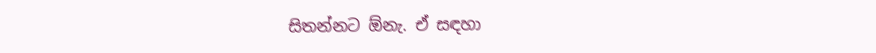සිතන්නට ඕනැ. ඒ සඳහා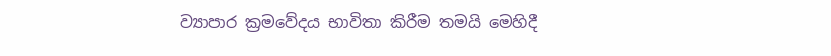ව්‍යාපාර ක්‍රමවේදය භාවිතා කිරීම තමයි මෙහිදී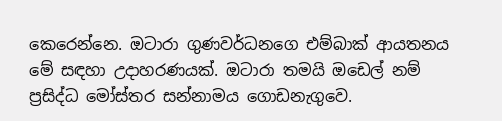කෙරෙන්නෙ. ඔටාරා ගුණවර්ධනගෙ එම්බාක් ආයතනය මේ සඳහා උදාහරණයක්. ඔටාරා තමයි ඔඩෙල් නම් ප්‍රසිද්ධ මෝස්තර සන්නාමය ගොඩනැගුවෙ.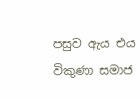පසුව ඇය එය විකුණා සමාජ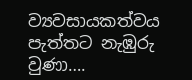ව්‍යවසායකත්වය පැත්තට නැඹුරු වුණා….